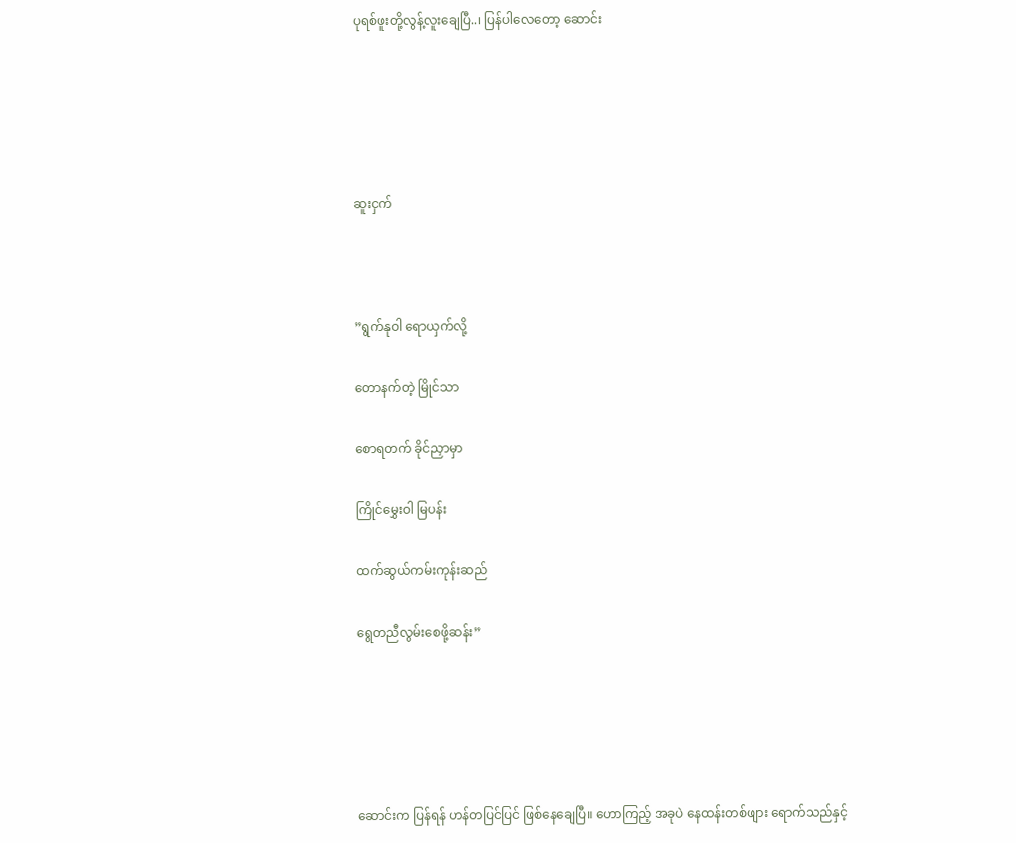ပုရစ်ဖူးတို့လွန့်လူးချေပြီ..၊ ပြန်ပါလေတော့ ဆောင်း





ဆူးငှက်



”ရွက်နုဝါ ရောယှက်လို့

တောနက်တဲ့ မြိုင်သာ

စောရတက် ခိုင်ညှာမှာ

ကြိုင်မွှေးဝါ မြပန်း

ထက်ဆွယ်ကမ်းကုန်းဆည်

ရွေတညီလွမ်းစေဖို့ဆန်း”





ဆောင်းက ပြန်ရန် ဟန်တပြင်ပြင် ဖြစ်နေချေပြီ။ ဟောကြည့် အခုပဲ နေထန်းတစ်ဖျား ရောက်သည်နှင့်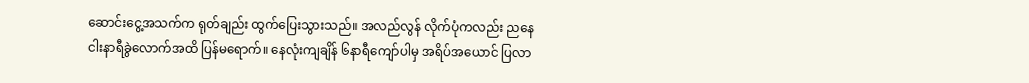ဆောင်းငွေ့အသက်က ရုတ်ချည်း ထွက်ပြေးသွားသည်။ အလည်လွန် လိုက်ပုံကလည်း ညနေငါးနာရီခွဲလောက်အထိ ပြန်မရောက်။ နေလုံးကျချိန် ၆နာရီကျော်ပါမှ အရိပ်အယောင် ပြလာ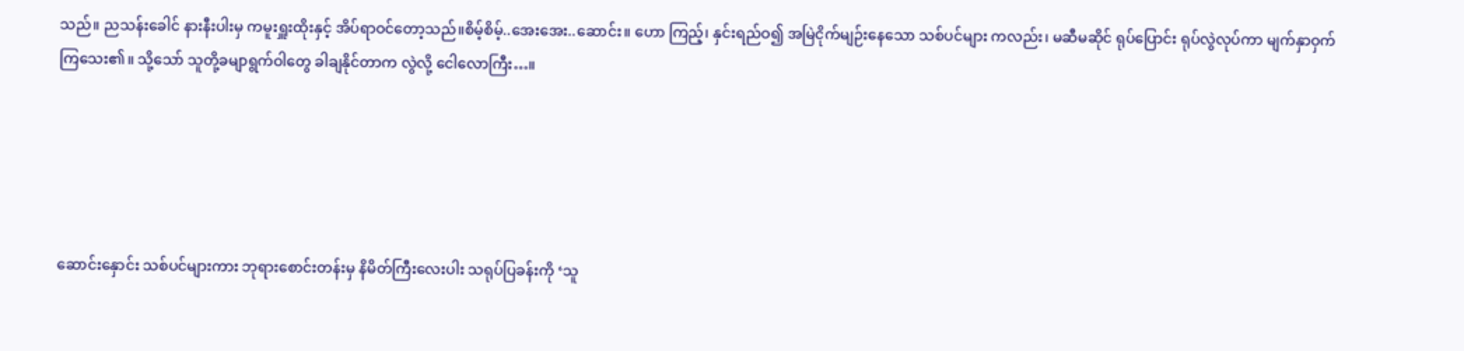သည်။ ညသန်းခေါင် နားနီးပါးမှ ကမူးရှူးထိုးနှင့် အိပ်ရာဝင်တော့သည်။စိမ့်စိမ့်..အေးအေး..ဆောင်း။ ဟော ကြည့်၊ နှင်းရည်ဝ၍ အမြဲငိုက်မျဉ်းနေသော သစ်ပင်များ ကလည်း၊ မဆီမဆိုင် ရုပ်ပြောင်း ရုပ်လွဲလုပ်ကာ မျက်နှာဝှက်ကြသေး၏။ သို့သော် သူတို့ခမျာရွက်ဝါတွေ ခါချနိုင်တာက လွဲလို့ ငေါလောကြီး…။





ဆောင်းနှောင်း သစ်ပင်များကား ဘုရားစောင်းတန်းမှ နိမိတ်ကြီးလေးပါး သရုပ်ပြခန်းကို ‘သူ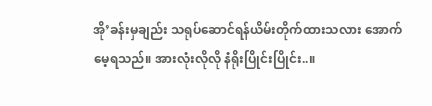အို’ခန်းမှချည်း သရုပ်ဆောင်ရန်ယိမ်းတိုက်ထားသလား အောက်မေ့ရသည်။ အားလုံးလိုလို နံရိုးပြိုင်းပြိုင်း..။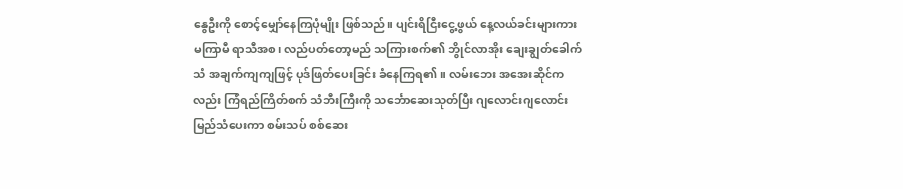နွေဦးကို စောင့်မျှော်နေကြပုံမျိုး ဖြစ်သည်။ ပျင်းရိငြီးငွေ့ဖွယ် နေ့လယ်ခင်းများကား မကြာမီ ရာသီအစ၊ လည်ပတ်တော့မည် သကြားစက်၏ ဘွိုင်လာအိုး ချေးချွတ်ခေါက်သံ အချက်ကျကျဖြင့် ပုဒ်ဖြတ်ပေးခြင်း ခံနေကြရ၏။ လမ်းဘေး အအေးဆိုင်ကလည်း ကြံရည်ကြိတ်စက် သံဘီးကြီးကို သင်္ဘောဆေးသုတ်ပြီး ဂျလောင်းဂျလောင်း မြည်သံပေးကာ စမ်းသပ် စစ်ဆေး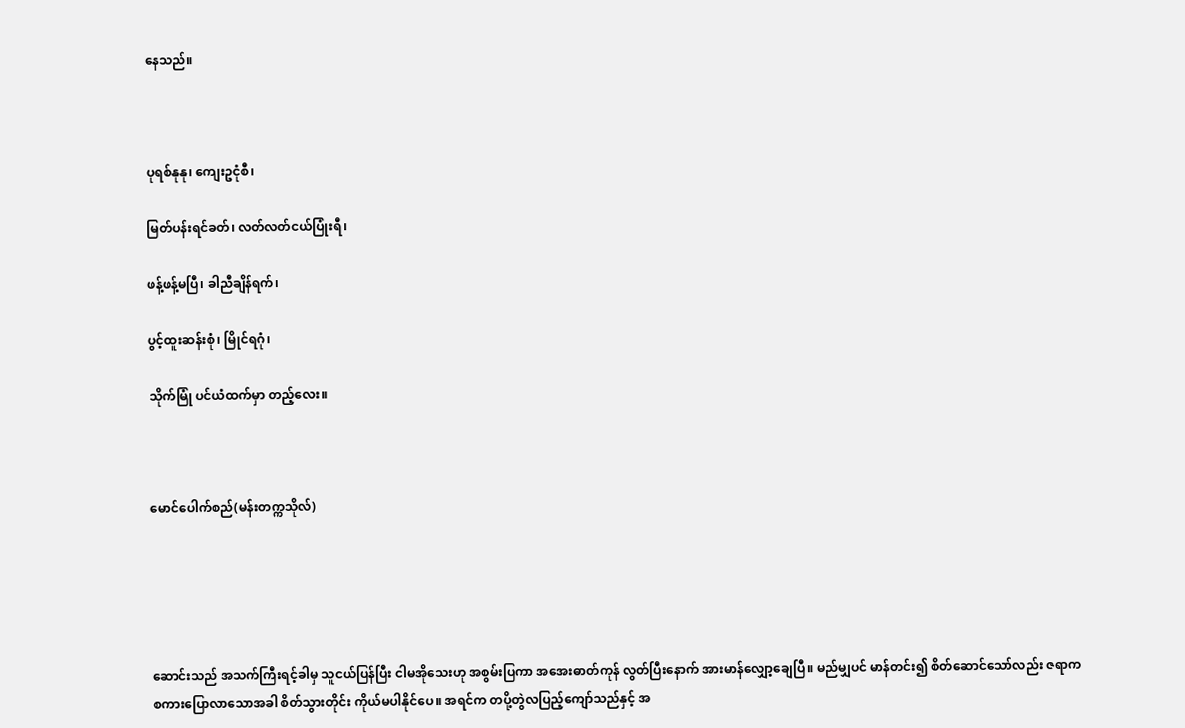နေသည်။



ပုရစ်နုနု၊ ကျေးဥငုံစီ၊

မြတ်ပန်းရင်ခတ်၊ လတ်လတ်ငယ်ပြုံးရီ၊

ဖန့်ဖန့်မပြီ၊ ခါညီချိန်ရက်၊

ပွင့်ထူးဆန်းစုံ၊ မြိုင်ရဂုံ၊

သိုက်မြုံ ပင်ယံထက်မှာ တည့်လေး။



မောင်ပေါက်စည်(မန်းတက္ကသိုလ်)





ဆောင်းသည် အသက်ကြီးရင့်ခါမှ သူငယ်ပြန်ပြီး ငါမအိုသေးဟု အစွမ်းပြကာ အအေးဓာတ်ကုန် လွတ်ပြီးနောက် အားမာန်လျှော့ချေပြီ။ မည်မျှပင် မာန်တင်း၍ စိတ်ဆောင်သော်လည်း ဇရာက စကားပြောလာသောအခါ စိတ်သွားတိုင်း ကိုယ်မပါနိုင်ပေ။ အရင်က တပို့တွဲလပြည့်ကျော်သည်နှင့် အ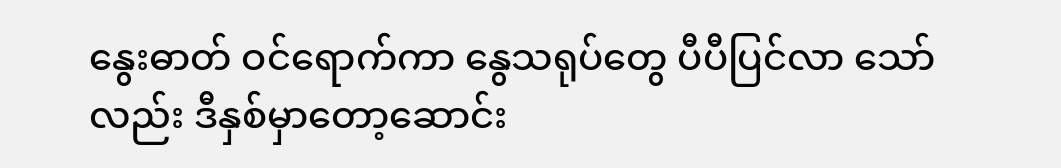နွေးဓာတ် ဝင်ရောက်ကာ နွေသရုပ်တွေ ပီပီပြင်လာ သော်လည်း ဒီနှစ်မှာတော့ဆောင်း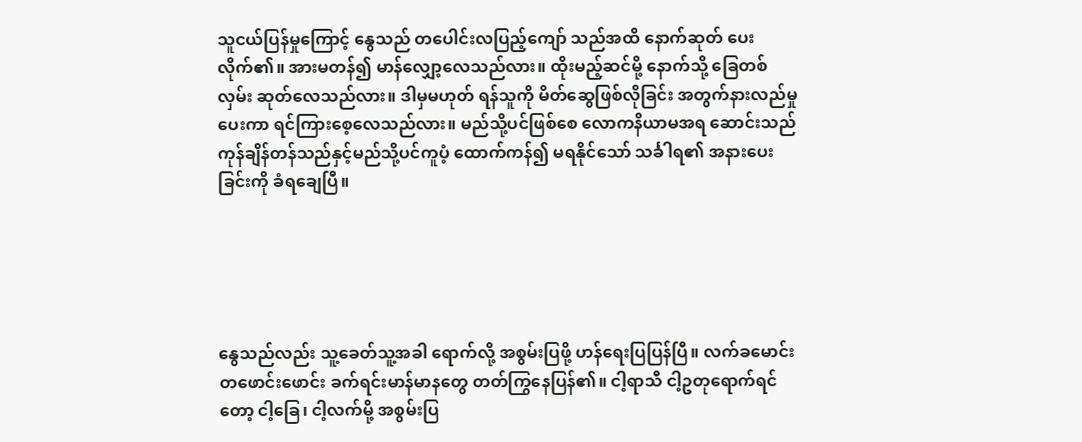သူငယ်ပြန်မှုကြောင့် နွေသည် တပေါင်းလပြည့်ကျော် သည်အထိ နောက်ဆုတ် ပေးလိုက်၏။ အားမတန်၍ မာန်လျှော့လေသည်လား။ ထိုးမည့်ဆင်မို့ နောက်သို့ ခြေတစ်လှမ်း ဆုတ်လေသည်လား။ ဒါမှမဟုတ် ရန်သူကို မိတ်ဆွေဖြစ်လိုခြင်း အတွက်နားလည်မှုပေးကာ ရင်ကြားစေ့လေသည်လား။ မည်သို့ပင်ဖြစ်စေ လောကနိယာမအရ ဆောင်းသည် ကုန်ချိန်တန်သည်နှင့်မည်သို့ပင်ကူပံ့ ထောက်ကန်၍ မရနိုင်သော် သင်္ခါရ၏ အနားပေးခြင်းကို ခံရချေပြီ။





နွေသည်လည်း သူ့ခေတ်သူ့အခါ ရောက်လို့ အစွမ်းပြဖို့ ဟန်ရေးပြပြန်ပြီ။ လက်ခမောင်း တဖောင်းဖောင်း ခက်ရင်းမာန်မာနတွေ တတ်ကြွနေပြန်၏။ ငါ့ရာသီ ငါ့ဥတုရောက်ရင်တော့ ငါ့ခြေ၊ ငါ့လက်မို့ အစွမ်းပြ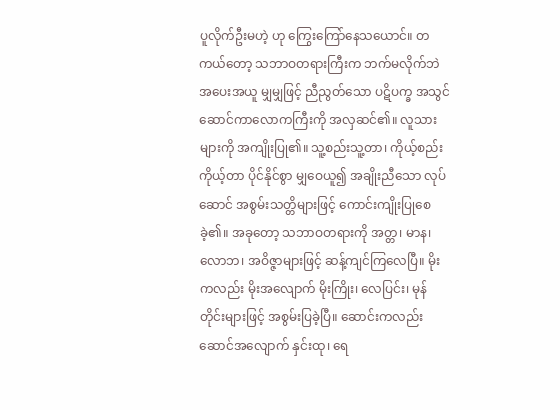ပူလိုက်ဦးမဟဲ့ ဟု ကြွေးကြော်နေသယောင်။ တကယ်တော့ သဘာဝတရားကြီးက ဘက်မလိုက်ဘဲ အပေးအယူ မျှမျှဖြင့် ညီညွတ်သော ပဋိပက္ခ အသွင်ဆောင်ကာလောကကြီးကို အလှဆင်၏။ လူသားများကို အကျိုးပြု၏။ သူ့စည်းသူ့တာ၊ ကိုယ့်စည်း ကိုယ့်တာ ပိုင်နိုင်စွာ မျှဝေယူ၍ အချိုးညီသော လုပ်ဆောင် အစွမ်းသတ္တိများဖြင့် ကောင်းကျိုးပြုစေခဲ့၏။ အခုတော့ သဘာဝတရားကို အတ္တ၊ မာန၊ လောဘ၊ အဝိဇ္ဇာများဖြင့် ဆန့်ကျင်ကြလေပြီ။ မိုးကလည်း မိုးအလျောက် မိုးကြိုး၊ လေပြင်း၊ မုန်တိုင်းများဖြင့် အစွမ်းပြခဲ့ပြီ။ ဆောင်းကလည်း ဆောင်အလျောက် နှင်းထု၊ ရေ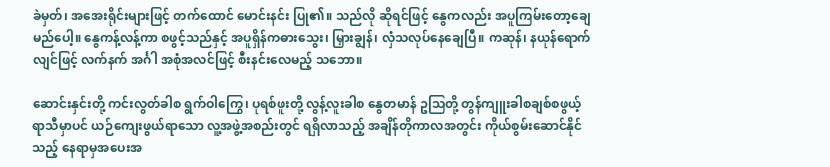ခဲမှတ်၊ အအေးရိုင်းများဖြင့် တက်ထောင် မောင်းနင်း ပြု၏။ သည်လို ဆိုရင်ဖြင့် နွေကလည်း အပူကြမ်းတော့ချေမည်ပေါ့။ နွေကန့်လန့်ကာ စဖွင့်သည်နှင့် အပူရှိန်ကဓားသွေး၊ မြှားချွန်၊ လှံသလုပ်နေချေပြီ။ ကဆုန်၊ နယုန်ရောက်လျင်ဖြင့် လက်နက် အင်္ဂါ အစုံအလင်ဖြင့် စီးနင်းလေမည့် သဘော။

ဆောင်းနှင်းတို့ ကင်းလွတ်ခါစ ရွက်ဝါကြွေ၊ ပုရစ်ဖူးတို့ လွန့်လူးခါစ နွေတမာန် ဥသြတို့ တွန်ကျူးခါစချစ်စဖွယ့် ရာသီမှာပင် ယဉ်ကျေးဖွယ်ရာသော လူ့အဖွဲ့အစည်းတွင် ရရှိလာသည့် အချိန်တိုကာလအတွင်း ကိုယ်စွမ်းဆောင်နိုင်သည့် နေရာမှအပေးအ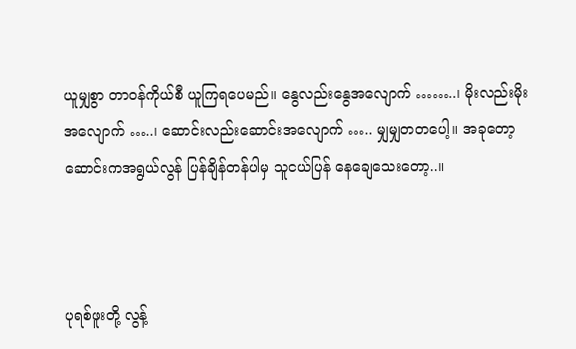ယူမျှစွာ တာဝန်ကိုယ်စီ ယူကြရပေမည်။ နွေလည်းနွေအလျောက် ……..၊ မိုးလည်းမိုးအလျောက် …..၊ ဆောင်းလည်းဆောင်းအလျောက် ….. မျှမျှတတပေါ့။ အခုတော့ ဆောင်းကအရွယ်လွန် ပြန်ချိန်တန်ပါမှ သူငယ်ပြန် နေချေသေးတော့..။



ပုရစ်ဖူးတို့ လွန့်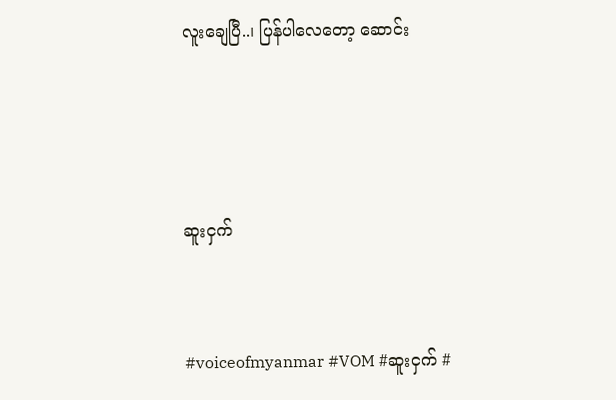လူးချေပြီ..၊ ပြန်ပါလေတော့ ဆောင်း





ဆူးငှက်



#voiceofmyanmar #VOM #ဆူးငှက် #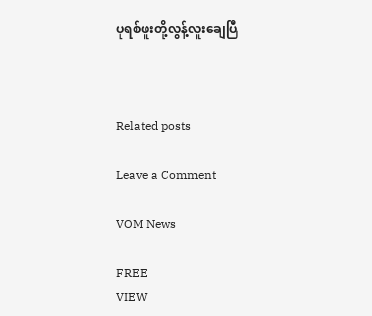ပုရစ်ဖူးတို့လွန့်လူးချေပြီ



Related posts

Leave a Comment

VOM News

FREE
VIEW